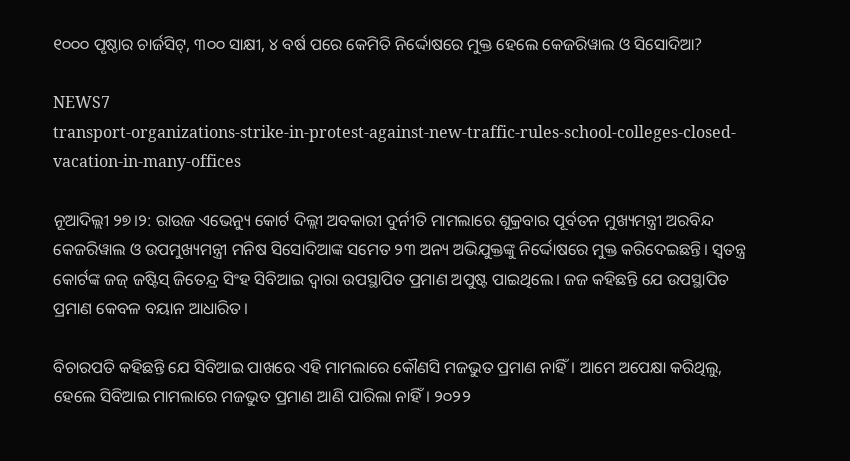୧୦୦୦ ପୃଷ୍ଠାର ଚାର୍ଜସିଟ୍, ୩୦୦ ସାକ୍ଷୀ, ୪ ବର୍ଷ ପରେ କେମିତି ନିର୍ଦ୍ଦୋଷରେ ମୁକ୍ତ ହେଲେ କେଜରିୱାଲ ଓ ସିସୋଦିଆ?

NEWS7
transport-organizations-strike-in-protest-against-new-traffic-rules-school-colleges-closed-vacation-in-many-offices

ନୂଆଦିଲ୍ଲୀ ୨୭।୨: ରାଉଜ ଏଭେନ୍ୟୁ କୋର୍ଟ ଦିଲ୍ଲୀ ଅବକାରୀ ଦୁର୍ନୀତି ମାମଲାରେ ଶୁକ୍ରବାର ପୂର୍ବତନ ମୁଖ୍ୟମନ୍ତ୍ରୀ ଅରବିନ୍ଦ କେଜରିୱାଲ ଓ ଉପମୁଖ୍ୟମନ୍ତ୍ରୀ ମନିଷ ସିସୋଦିଆଙ୍କ ସମେତ ୨୩ ଅନ୍ୟ ଅଭିଯୁକ୍ତଙ୍କୁ ନିର୍ଦ୍ଦୋଷରେ ମୁକ୍ତ କରିଦେଇଛନ୍ତି। ସ୍ୱତନ୍ତ୍ର କୋର୍ଟଙ୍କ ଜଜ୍ ଜଷ୍ଟିସ୍ ଜିତେନ୍ଦ୍ର ସିଂହ ସିବିଆଇ ଦ୍ୱାରା ଉପସ୍ଥାପିତ ପ୍ରମାଣ ଅପୁଷ୍ଟ ପାଇଥିଲେ। ଜଜ କହିଛନ୍ତି ଯେ ଉପସ୍ଥାପିତ ପ୍ରମାଣ କେବଳ ବୟାନ ଆଧାରିତ।

ବିଚାରପତି କହିଛନ୍ତି ଯେ ସିବିଆଇ ପାଖରେ ଏହି ମାମଲାରେ କୌଣସି ମଜଭୁତ ପ୍ରମାଣ ନାହିଁ। ଆମେ ଅପେକ୍ଷା କରିଥିଲୁ, ହେଲେ ସିବିଆଇ ମାମଲାରେ ମଜଭୁତ ପ୍ରମାଣ ଆଣି ପାରିଲା ନାହିଁ। ୨୦୨୨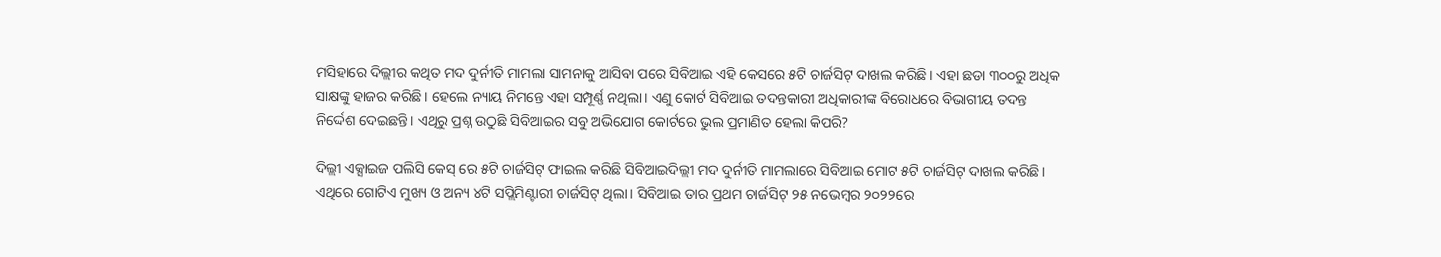ମସିହାରେ ଦିଲ୍ଲୀର କଥିତ ମଦ ଦୁର୍ନୀତି ମାମଲା ସାମନାକୁ ଆସିବା ପରେ ସିବିଆଇ ଏହି କେସରେ ୫ଟି ଚାର୍ଜସିଟ୍ ଦାଖଲ କରିଛି। ଏହା ଛଡା ୩୦୦ରୁ ଅଧିକ ସାକ୍ଷଙ୍କୁ ହାଜର କରିଛି। ହେଲେ ନ୍ୟାୟ ନିମନ୍ତେ ଏହା ସମ୍ପୂର୍ଣ୍ଣ ନଥିଲା। ଏଣୁ କୋର୍ଟ ସିବିଆଇ ତଦନ୍ତକାରୀ ଅଧିକାରୀଙ୍କ ବିରୋଧରେ ବିଭାଗୀୟ ତଦନ୍ତ ନିର୍ଦ୍ଦେଶ ଦେଇଛନ୍ତି। ଏଥିରୁ ପ୍ରଶ୍ନ ଉଠୁଛି ସିବିଆଇର ସବୁ ଅଭିଯୋଗ କୋର୍ଟରେ ଭୁଲ ପ୍ରମାଣିତ ହେଲା କିପରି?

ଦିଲ୍ଲୀ ଏକ୍ସାଇଜ ପଲିସି କେସ୍ ରେ ୫ଟି ଚାର୍ଜସିଟ୍ ଫାଇଲ କରିଛି ସିବିଆଇଦିଲ୍ଲୀ ମଦ ଦୁର୍ନୀତି ମାମଲାରେ ସିବିଆଇ ମୋଟ ୫ଟି ଚାର୍ଜସିଟ୍ ଦାଖଲ କରିଛି। ଏଥିରେ ଗୋଟିଏ ମୁଖ୍ୟ ଓ ଅନ୍ୟ ୪ଟି ସପ୍ଲିମିଣ୍ଟାରୀ ଚାର୍ଜସିଟ୍ ଥିଲା। ସିବିଆଇ ତାର ପ୍ରଥମ ଚାର୍ଜସିଟ୍ ୨୫ ନଭେମ୍ବର ୨୦୨୨ରେ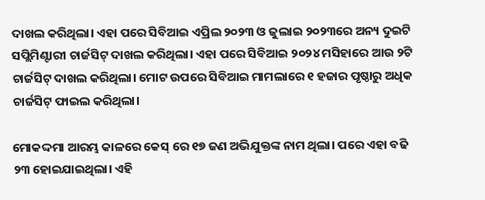ଦାଖଲ କରିଥିଲା। ଏହା ପରେ ସିବିଆଇ ଏପ୍ରିଲ ୨୦୨୩ ଓ ଜୁଲାଇ ୨୦୨୩ରେ ଅନ୍ୟ ଦୁଇଟି ସପ୍ଲିମିଣ୍ଟାରୀ ଚାର୍ଜସିଟ୍ ଦାଖଲ କରିଥିଲା। ଏହା ପରେ ସିବିଆଇ ୨୦୨୪ ମସିହାରେ ଆଉ ୨ଟି ଚାର୍ଜସିଟ୍ ଦାଖଲ କରିଥିଲା। ମୋଟ ଉପରେ ସିବିଆଇ ମାମଲାରେ ୧ ହଜାର ପୃଷ୍ଠାରୁ ଅଧିକ ଚାର୍ଜସିଟ୍ ଫାଇଲ କରିଥିଲା।

ମୋକଦ୍ଦମା ଆରମ୍ଭ କାଳରେ କେସ୍ ରେ ୧୭ ଜଣ ଅଭିଯୁକ୍ତଙ୍କ ନାମ ଥିଲା। ପରେ ଏହା ବଢି ୨୩ ହୋଇଯାଇଥିଲା। ଏହି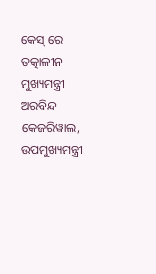କେସ୍ ରେ ତତ୍କାଳୀନ ମୁଖ୍ୟମନ୍ତ୍ରୀ ଅରବିନ୍ଦ କେଜରିୱାଲ, ଉପମୁଖ୍ୟମନ୍ତ୍ରୀ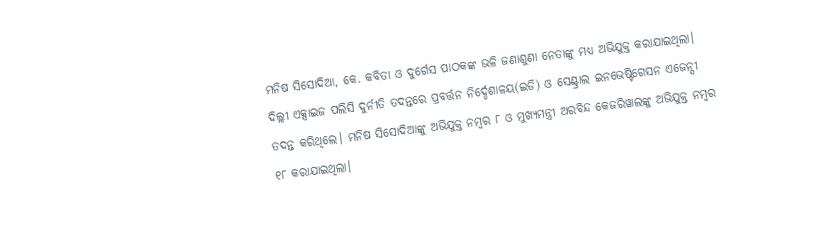ମନିଷ ସିସୋଦିଆ, କେ. କବିତା ଓ ଦୁର୍ଗେସ ପାଠକଙ୍କ ଭଳି ଜଣାଶୁଣା ନେତାଙ୍କୁ ମଧ୍ୟ ଅଭିଯୁକ୍ତ କରାଯାଇଥିଲା। ଦିଲ୍ଲୀ ଏକ୍ସାଇଜ ପଲିସି ଦୁର୍ନୀତି ତଦନ୍ତରେ ପ୍ରବର୍ତ୍ତନ ନିର୍ଦ୍ଦେଶାଳୟ(ଇଡି) ଓ ସେଣ୍ଟ୍ରାଲ ଇନଭେଷ୍ଟିଗେସନ ଏଜେନ୍ସୀ ତଦନ୍ତ କରିଥିଲେ। ମନିଷ ସିସୋଦିଆଙ୍କୁ ଅଭିଯୁକ୍ତ ନମ୍ବର ୮ ଓ ମୁଖ୍ୟମନ୍ତ୍ରୀ ଅରବିନ୍ଦ କେଜରିୱାଲଙ୍କୁ ଅଭିଯୁକ୍ତ ନମ୍ବର ୧୮ କରାଯାଇଥିଲା।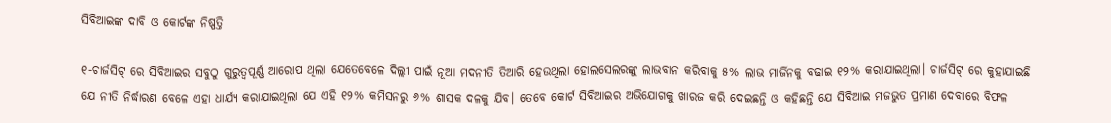ସିବିଆଇଙ୍କ ଦାବି ଓ କୋର୍ଟଙ୍କ ନିଷ୍ପତ୍ତି

୧-ଚାର୍ଜସିଟ୍ ରେ ସିବିଆଇର ସବୁଠୁ ଗୁରୁତ୍ୱପୂର୍ଣ୍ଣ ଆରୋପ ଥିଲା ଯେତେବେଳେ ଦିଲ୍ଲୀ ପାଇଁ ନୂଆ ମଦନୀତି ତିଆରି ହେଉଥିଲା ହୋଲସେଲରଙ୍କୁ ଲାଭବାନ କରିବାକୁ ୫% ଲାଭ ମାର୍ଜିନକୁ ବଢାଇ ୧୨% କରାଯାଇଥିଲା। ଚାର୍ଜସିଟ୍ ରେ କୁହାଯାଇଛି ଯେ ନୀତି ନିର୍ଦ୍ଧାରଣ ବେଳେ ଏହା ଧାର୍ଯ୍ୟ କରାଯାଇଥିଲା ଯେ ଏହି ୧୨% କମିସନରୁ ୬% ଶାସକ ଦଳକୁ ଯିବ। ତେବେ କୋର୍ଟ ସିବିଆଇର ଅଭିଯୋଗକୁ ଖାରଜ କରି ଦେଇଛନ୍ତି ଓ କହିଛନ୍ତି ଯେ ସିବିଆଇ ମଜଭୁତ ପ୍ରମାଣ ଦେବାରେ ବିଫଳ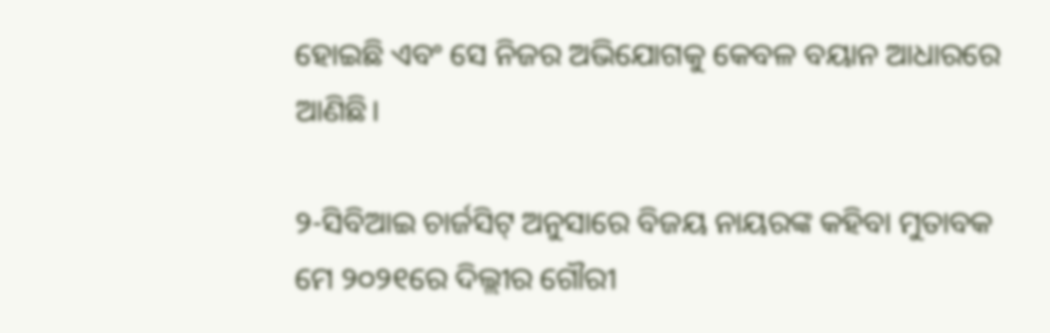ହୋଇଛି ଏବଂ ସେ ନିଜର ଅଭିଯୋଗକୁ କେବଳ ବୟାନ ଆଧାରରେ ଆଣିଛି।

୨-ସିବିଆଇ ଚାର୍ଜସିଟ୍ ଅନୁସାରେ ବିଜୟ ନାୟରଙ୍କ କହିବା ମୁତାବକ ମେ ୨୦୨୧ରେ ଦିଲ୍ଲୀର ଗୌରୀ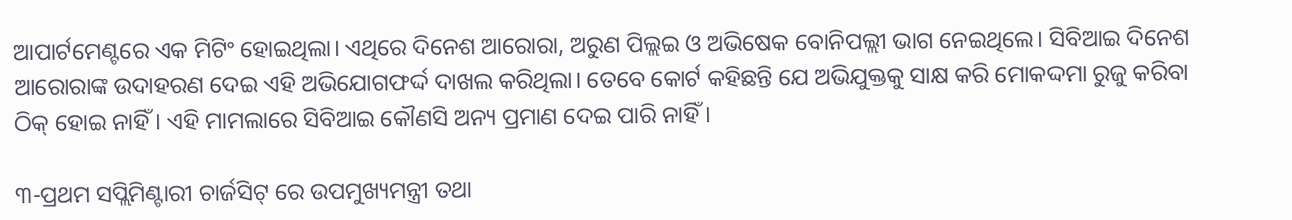ଆପାର୍ଟମେଣ୍ଟରେ ଏକ ମିଟିଂ ହୋଇଥିଲା। ଏଥିରେ ଦିନେଶ ଆରୋରା, ଅରୁଣ ପିଲ୍ଲଇ ଓ ଅଭିଷେକ ବୋନିପଲ୍ଲୀ ଭାଗ ନେଇଥିଲେ। ସିବିଆଇ ଦିନେଶ ଆରୋରାଙ୍କ ଉଦାହରଣ ଦେଇ ଏହି ଅଭିଯୋଗଫର୍ଦ୍ଦ ଦାଖଲ କରିଥିଲା। ତେବେ କୋର୍ଟ କହିଛନ୍ତି ଯେ ଅଭିଯୁକ୍ତକୁ ସାକ୍ଷ କରି ମୋକଦ୍ଦମା ରୁଜୁ କରିବା ଠିକ୍ ହୋଇ ନାହିଁ। ଏହି ମାମଲାରେ ସିବିଆଇ କୌଣସି ଅନ୍ୟ ପ୍ରମାଣ ଦେଇ ପାରି ନାହିଁ।

୩-ପ୍ରଥମ ସପ୍ଲିମିଣ୍ଟାରୀ ଚାର୍ଜସିଟ୍ ରେ ଉପମୁଖ୍ୟମନ୍ତ୍ରୀ ତଥା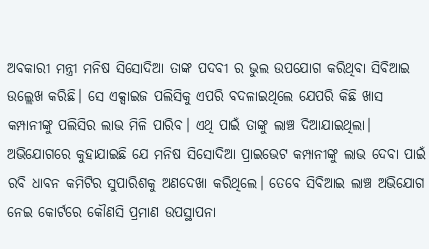ଅବକାରୀ ମନ୍ତ୍ରୀ ମନିଷ ସିସୋଦିଆ ତାଙ୍କ ପଦବୀ ର ଭୁଲ ଉପଯୋଗ କରିଥିବା ସିବିଆଇ ଉଲ୍ଲେଖ କରିଛି। ସେ ଏକ୍ସାଇଜ ପଲିସିକୁ ଏପରି ବଦଳାଇଥିଲେ ଯେପରି କିଛି ଖାସ କମ୍ପାନୀଙ୍କୁ ପଲିସିର ଲାଭ ମିଳି ପାରିବ। ଏଥି ପାଇଁ ତାଙ୍କୁ ଲାଞ୍ଚ ଦିଆଯାଇଥିଲା। ଅଭିଯୋଗରେ କୁହାଯାଇଛି ଯେ ମନିଷ ସିସୋଦିଆ ପ୍ରାଇଭେଟ କମ୍ପାନୀଙ୍କୁ ଲାଭ ଦେବା ପାଇଁ ରବି ଧାବନ କମିଟିର ସୁପାରିଶକୁ ଅଣଦେଖା କରିଥିଲେ। ତେବେ ସିବିଆଇ ଲାଞ୍ଚ ଅଭିଯୋଗ ନେଇ କୋର୍ଟରେ କୌଣସି ପ୍ରମାଣ ଉପସ୍ଥାପନା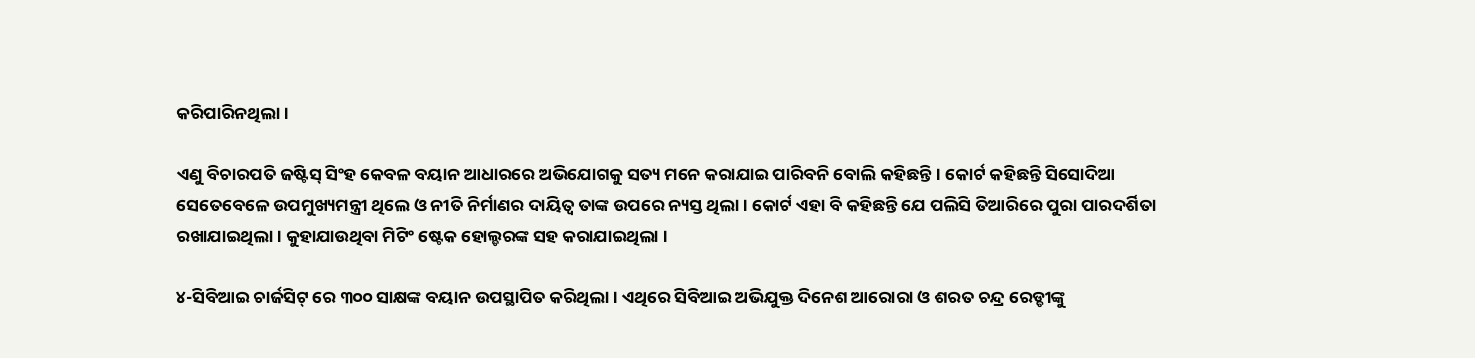କରିପାରିନଥିଲା।

ଏଣୁ ବିଚାରପତି ଜଷ୍ଟିସ୍ ସିଂହ କେବଳ ବୟାନ ଆଧାରରେ ଅଭିଯୋଗକୁ ସତ୍ୟ ମନେ କରାଯାଇ ପାରିବନି ବୋଲି କହିଛନ୍ତି। କୋର୍ଟ କହିଛନ୍ତି ସିସୋଦିଆ ସେତେବେଳେ ଉପମୁଖ୍ୟମନ୍ତ୍ରୀ ଥିଲେ ଓ ନୀତି ନିର୍ମାଣର ଦାୟିତ୍ୱ ତାଙ୍କ ଉପରେ ନ୍ୟସ୍ତ ଥିଲା। କୋର୍ଟ ଏହା ବି କହିଛନ୍ତି ଯେ ପଲିସି ତିଆରିରେ ପୁରା ପାରଦର୍ଶିତା ରଖାଯାଇଥିଲା। କୁହାଯାଉଥିବା ମିଟିଂ ଷ୍ଟେକ ହୋଲ୍ଡରଙ୍କ ସହ କରାଯାଇଥିଲା ।

୪-ସିବିଆଇ ଚାର୍ଜସିଟ୍ ରେ ୩୦୦ ସାକ୍ଷଙ୍କ ବୟାନ ଉପସ୍ଥାପିତ କରିଥିଲା। ଏଥିରେ ସିବିଆଇ ଅଭିଯୁକ୍ତ ଦିନେଶ ଆରୋରା ଓ ଶରତ ଚନ୍ଦ୍ର ରେଡ୍ଡୀଙ୍କୁ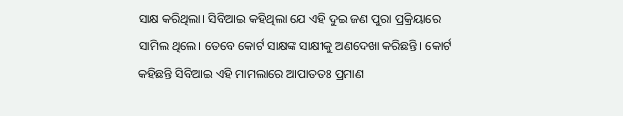ସାକ୍ଷ କରିଥିଲା। ସିବିଆଇ କହିଥିଲା ଯେ ଏହି ଦୁଇ ଜଣ ପୁରା ପ୍ରକ୍ରିୟାରେ ସାମିଲ ଥିଲେ। ତେବେ କୋର୍ଟ ସାକ୍ଷଙ୍କ ସାକ୍ଷୀକୁ ଅଣଦେଖା କରିଛନ୍ତି। କୋର୍ଟ କହିଛନ୍ତି ସିବିଆଇ ଏହି ମାମଲାରେ ଆପାତତଃ ପ୍ରମାଣ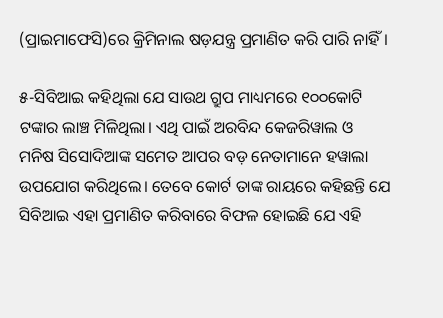(ପ୍ରାଇମାଫେସି)ରେ କ୍ରିମିନାଲ ଷଡ଼ଯନ୍ତ୍ର ପ୍ରମାଣିତ କରି ପାରି ନାହିଁ।

୫-ସିବିଆଇ କହିଥିଲା ଯେ ସାଉଥ ଗ୍ରୁପ ମାଧ୍ୟମରେ ୧୦୦କୋଟି ଟଙ୍କାର ଲାଞ୍ଚ ମିଳିଥିଲା। ଏଥି ପାଇଁ ଅରବିନ୍ଦ କେଜରିୱାଲ ଓ ମନିଷ ସିସୋଦିଆଙ୍କ ସମେତ ଆପର ବଡ଼ ନେତାମାନେ ହୱାଲା ଉପଯୋଗ କରିଥିଲେ। ତେବେ କୋର୍ଟ ତାଙ୍କ ରାୟରେ କହିଛନ୍ତି ଯେ ସିବିଆଇ ଏହା ପ୍ରମାଣିତ କରିବାରେ ବିଫଳ ହୋଇଛି ଯେ ଏହି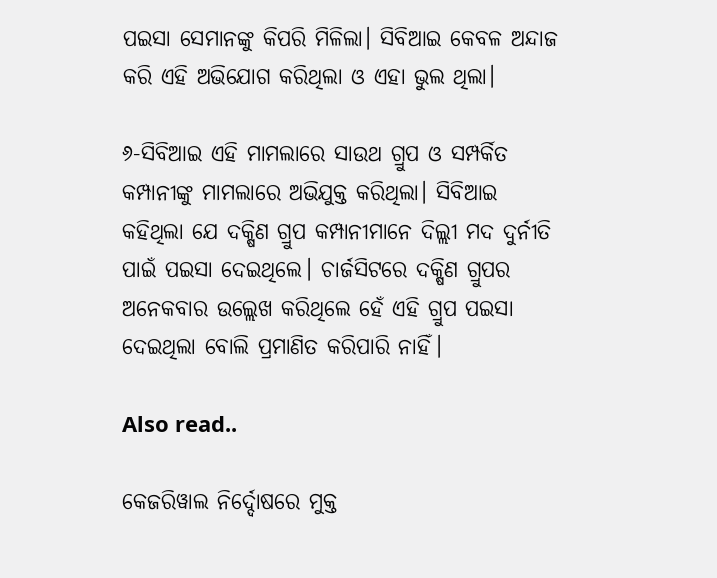ପଇସା ସେମାନଙ୍କୁ କିପରି ମିଳିଲା। ସିବିଆଇ କେବଳ ଅନ୍ଦାଜ କରି ଏହି ଅଭିଯୋଗ କରିଥିଲା ଓ ଏହା ଭୁଲ ଥିଲା।

୬-ସିବିଆଇ ଏହି ମାମଲାରେ ସାଉଥ ଗ୍ରୁପ ଓ ସମ୍ପର୍କିତ କମ୍ପାନୀଙ୍କୁ ମାମଲାରେ ଅଭିଯୁକ୍ତ କରିଥିଲା। ସିବିଆଇ କହିଥିଲା ଯେ ଦକ୍ଷିଣ ଗ୍ରୁପ କମ୍ପାନୀମାନେ ଦିଲ୍ଲୀ ମଦ ଦୁର୍ନୀତି ପାଇଁ ପଇସା ଦେଇଥିଲେ। ଚାର୍ଜସିଟରେ ଦକ୍ଷିଣ ଗ୍ରୁପର ଅନେକବାର ଉଲ୍ଲେଖ କରିଥିଲେ ହେଁ ଏହି ଗ୍ରୁପ ପଇସା ଦେଇଥିଲା ବୋଲି ପ୍ରମାଣିତ କରିପାରି ନାହିଁ।

Also read..

କେଜରିୱାଲ ନିର୍ଦ୍ଦୋଷରେ ମୁକ୍ତ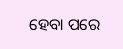ହେବା ପରେ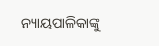ନ୍ୟାୟପାଳିକାଙ୍କୁ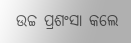ଉଚ୍ଚ ପ୍ରଶଂସା କଲେ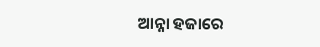ଆନ୍ନା ହଜାରେ